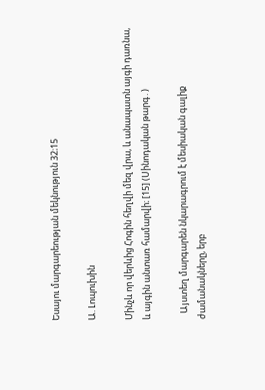Եսայու մարգարեության մեկնություն 32։15

Ա. Լոպուխին

Մինչև որ վերևից Հոգին հեղվի մեզ վրա, և անապատն այգի դառնա, և այգին անտառ համարվի։ [15] (Սինոդական թարգ․)

   Այստեղ մարգարեն նկարագրում է մեսիական գալիք ժամանակները, երբ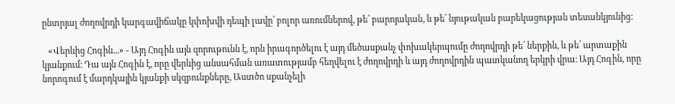ընտրյալ ժողովրդի կարգավիճակը կփոխվի դեպի լավը՝ բոլոր առումներով, թե՛ բարոյական, և թե՛ նյութական բարեկացության տեսանկյունից։

   «Վերևից Հոգին...» - Այդ Հոգին այն զորութունն է, որն իրագործելու է այդ մեծասքանչ փոխակերպումը ժողովրդի թե՛ ներքին, և թե՛ արտաքին կյանքում։ Դա այն Հոգին է, որը վերևից անսահման առատությամբ հեղվելու է ժողովրդի և այդ ժողովրդին պատկանող երկրի վրա։ Այդ Հոգին, որը նորոգում է մարդկային կյանքի սկզբունքները, Աստծո սքանչելի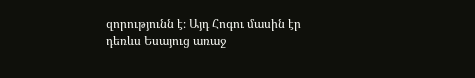զորությունն է։ Այդ Հոգու մասին էր դեռևս Եսայուց առաջ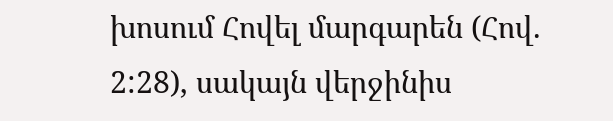խոսում Հովել մարգարեն (Հով. 2:28), սակայն վերջինիս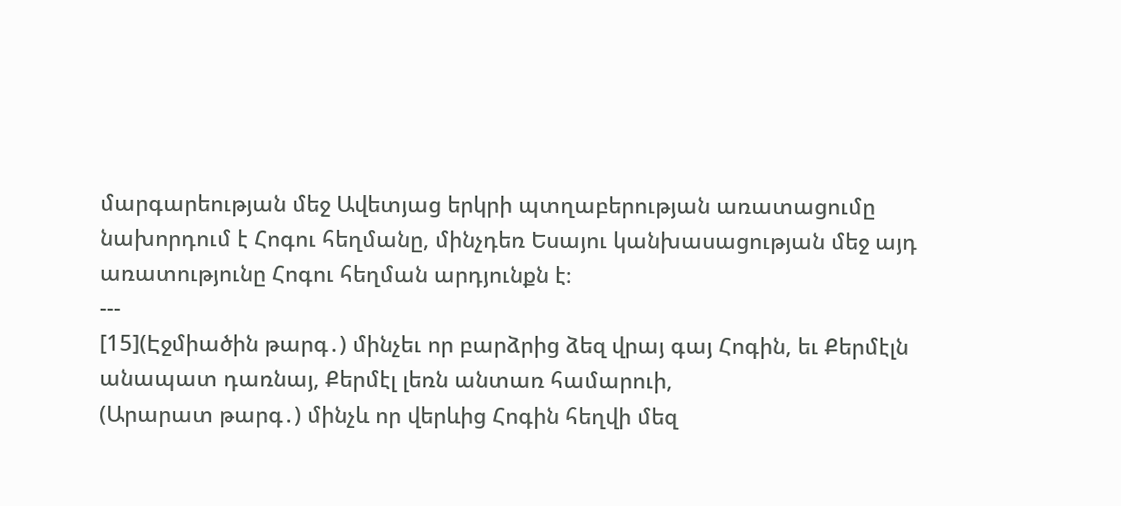մարգարեության մեջ Ավետյաց երկրի պտղաբերության առատացումը նախորդում է Հոգու հեղմանը, մինչդեռ Եսայու կանխասացության մեջ այդ առատությունը Հոգու հեղման արդյունքն է։
---
[15](Էջմիածին թարգ․) մինչեւ որ բարձրից ձեզ վրայ գայ Հոգին, եւ Քերմէլն անապատ դառնայ, Քերմէլ լեռն անտառ համարուի,
(Արարատ թարգ․) մինչև որ վերևից Հոգին հեղվի մեզ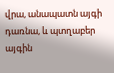վրա, անապատն այգի դառնա, և պտղաբեր այգին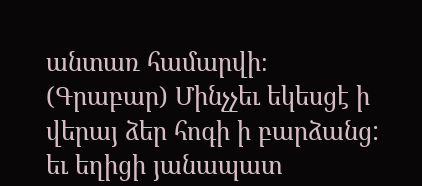անտառ համարվի։
(Գրաբար) Մինչչեւ եկեսցէ ի վերայ ձեր հոգի ի բարձանց: եւ եղիցի յանապատ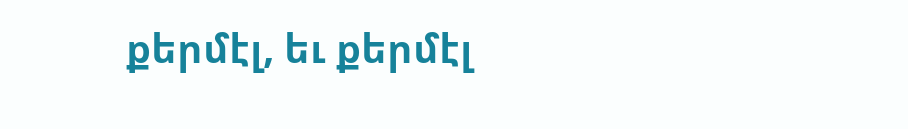քերմէլ, եւ քերմէլ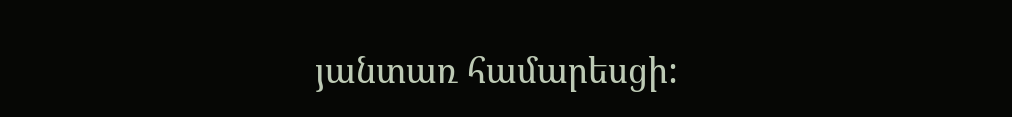յանտառ համարեսցի: